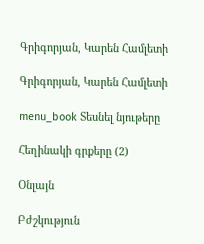Գրիգորյան, Կարեն Համլետի

Գրիգորյան, Կարեն Համլետի

menu_book Տեսնել նյութերը

Հեղինակի գրքերը (2)

Օնլայն

Բժշկություն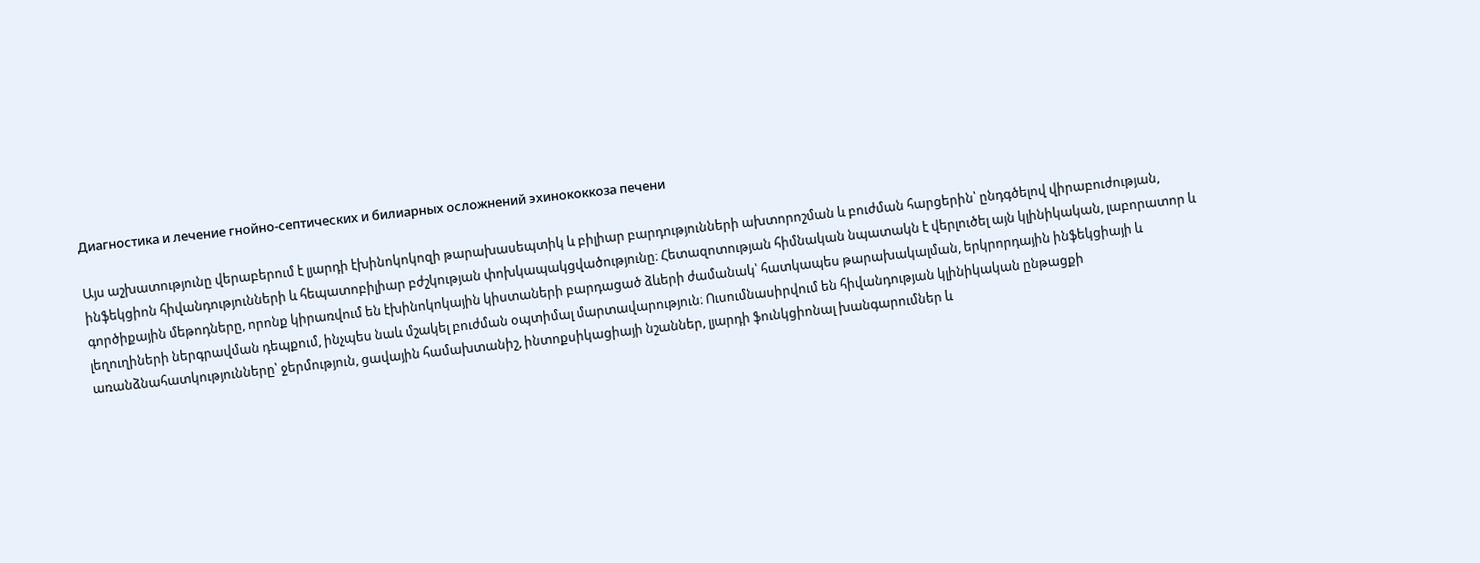Диагностика и лечение гнойно-септических и билиарных осложнений эхинококкоза печени

Այս աշխատությունը վերաբերում է լյարդի էխինոկոկոզի թարախասեպտիկ և բիլիար բարդությունների ախտորոշման և բուժման հարցերին՝ ընդգծելով վիրաբուժության, ինֆեկցիոն հիվանդությունների և հեպատոբիլիար բժշկության փոխկապակցվածությունը։ Հետազոտության հիմնական նպատակն է վերլուծել այն կլինիկական, լաբորատոր և գործիքային մեթոդները, որոնք կիրառվում են էխինոկոկային կիստաների բարդացած ձևերի ժամանակ՝ հատկապես թարախակալման, երկրորդային ինֆեկցիայի և լեղուղիների ներգրավման դեպքում, ինչպես նաև մշակել բուժման օպտիմալ մարտավարություն։ Ուսումնասիրվում են հիվանդության կլինիկական ընթացքի առանձնահատկությունները՝ ջերմություն, ցավային համախտանիշ, ինտոքսիկացիայի նշաններ, լյարդի ֆունկցիոնալ խանգարումներ և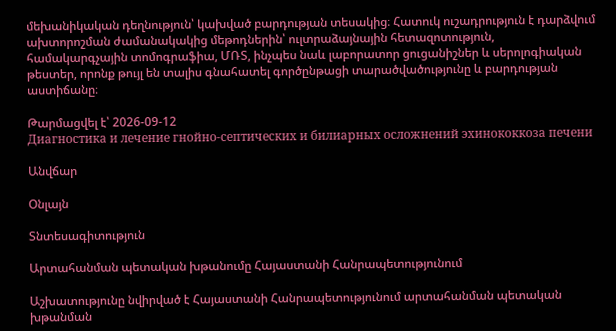մեխանիկական դեղնություն՝ կախված բարդության տեսակից։ Հատուկ ուշադրություն է դարձվում ախտորոշման ժամանակակից մեթոդներին՝ ուլտրաձայնային հետազոտություն, համակարգչային տոմոգրաֆիա, ՄՌՏ, ինչպես նաև լաբորատոր ցուցանիշներ և սերոլոգիական թեստեր, որոնք թույլ են տալիս գնահատել գործընթացի տարածվածությունը և բարդության աստիճանը։

Թարմացվել է՝ 2026-09-12
Диагностика и лечение гнойно-септических и билиарных осложнений эхинококкоза печени

Անվճար

Օնլայն

Տնտեսագիտություն

Արտահանման պետական խթանումը Հայաստանի Հանրապետությունում

Աշխատությունը նվիրված է Հայաստանի Հանրապետությունում արտահանման պետական խթանման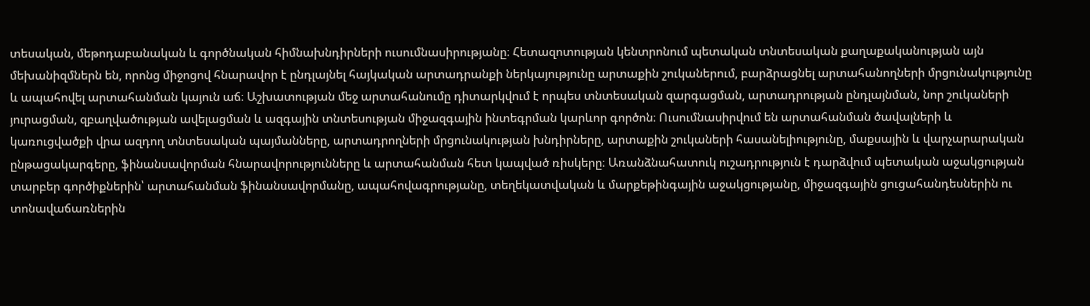տեսական, մեթոդաբանական և գործնական հիմնախնդիրների ուսումնասիրությանը։ Հետազոտության կենտրոնում պետական տնտեսական քաղաքականության այն մեխանիզմներն են, որոնց միջոցով հնարավոր է ընդլայնել հայկական արտադրանքի ներկայությունը արտաքին շուկաներում, բարձրացնել արտահանողների մրցունակությունը և ապահովել արտահանման կայուն աճ։ Աշխատության մեջ արտահանումը դիտարկվում է որպես տնտեսական զարգացման, արտադրության ընդլայնման, նոր շուկաների յուրացման, զբաղվածության ավելացման և ազգային տնտեսության միջազգային ինտեգրման կարևոր գործոն։ Ուսումնասիրվում են արտահանման ծավալների և կառուցվածքի վրա ազդող տնտեսական պայմանները, արտադրողների մրցունակության խնդիրները, արտաքին շուկաների հասանելիությունը, մաքսային և վարչարարական ընթացակարգերը, ֆինանսավորման հնարավորությունները և արտահանման հետ կապված ռիսկերը։ Առանձնահատուկ ուշադրություն է դարձվում պետական աջակցության տարբեր գործիքներին՝ արտահանման ֆինանսավորմանը, ապահովագրությանը, տեղեկատվական և մարքեթինգային աջակցությանը, միջազգային ցուցահանդեսներին ու տոնավաճառներին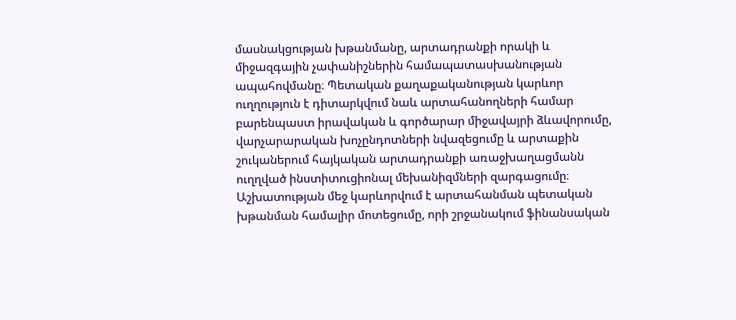մասնակցության խթանմանը, արտադրանքի որակի և միջազգային չափանիշներին համապատասխանության ապահովմանը։ Պետական քաղաքականության կարևոր ուղղություն է դիտարկվում նաև արտահանողների համար բարենպաստ իրավական և գործարար միջավայրի ձևավորումը, վարչարարական խոչընդոտների նվազեցումը և արտաքին շուկաներում հայկական արտադրանքի առաջխաղացմանն ուղղված ինստիտուցիոնալ մեխանիզմների զարգացումը։ Աշխատության մեջ կարևորվում է արտահանման պետական խթանման համալիր մոտեցումը, որի շրջանակում ֆինանսական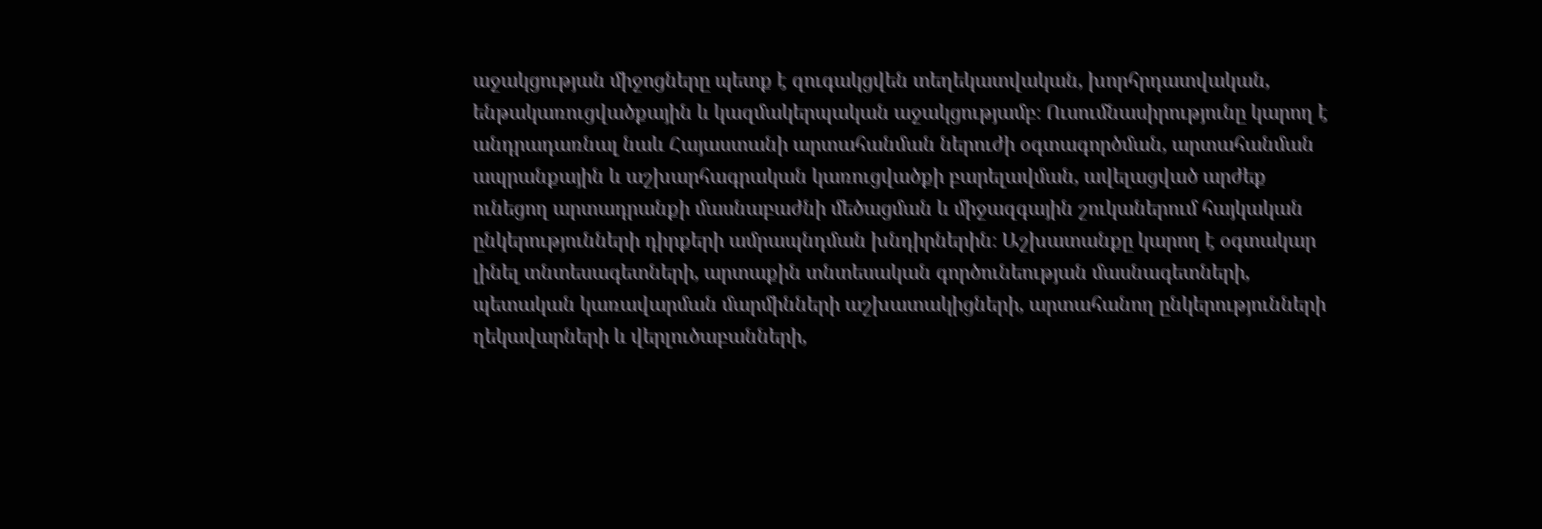աջակցության միջոցները պետք է զուգակցվեն տեղեկատվական, խորհրդատվական, ենթակառուցվածքային և կազմակերպական աջակցությամբ։ Ուսումնասիրությունը կարող է անդրադառնալ նաև Հայաստանի արտահանման ներուժի օգտագործման, արտահանման ապրանքային և աշխարհագրական կառուցվածքի բարելավման, ավելացված արժեք ունեցող արտադրանքի մասնաբաժնի մեծացման և միջազգային շուկաներում հայկական ընկերությունների դիրքերի ամրապնդման խնդիրներին։ Աշխատանքը կարող է օգտակար լինել տնտեսագետների, արտաքին տնտեսական գործունեության մասնագետների, պետական կառավարման մարմինների աշխատակիցների, արտահանող ընկերությունների ղեկավարների և վերլուծաբանների,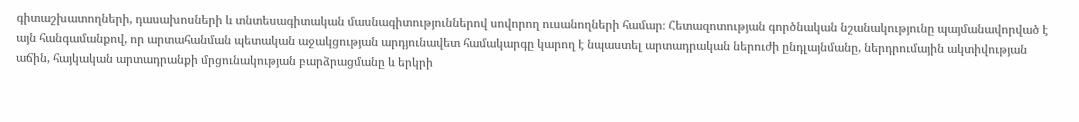գիտաշխատողների, դասախոսների և տնտեսագիտական մասնագիտություններով սովորող ուսանողների համար։ Հետազոտության գործնական նշանակությունը պայմանավորված է այն հանգամանքով, որ արտահանման պետական աջակցության արդյունավետ համակարգը կարող է նպաստել արտադրական ներուժի ընդլայնմանը, ներդրումային ակտիվության աճին, հայկական արտադրանքի մրցունակության բարձրացմանը և երկրի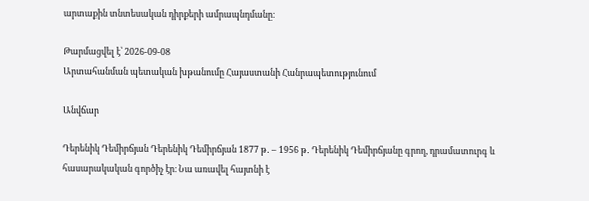արտաքին տնտեսական դիրքերի ամրապնդմանը։

Թարմացվել է՝ 2026-09-08
Արտահանման պետական խթանումը Հայաստանի Հանրապետությունում

Անվճար

Դերենիկ Դեմիրճյան Դերենիկ Դեմիրճյան 1877 թ․ – 1956 թ․ Դերենիկ Դեմիրճյանը գրող, դրամատուրգ և հասարակական գործիչ էր։ Նա առավել հայտնի է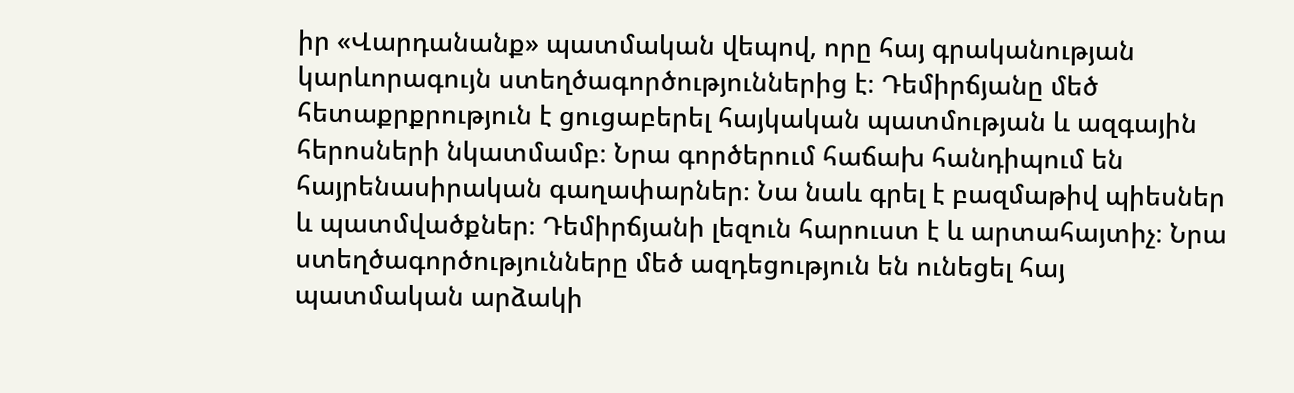իր «Վարդանանք» պատմական վեպով, որը հայ գրականության կարևորագույն ստեղծագործություններից է։ Դեմիրճյանը մեծ հետաքրքրություն է ցուցաբերել հայկական պատմության և ազգային հերոսների նկատմամբ։ Նրա գործերում հաճախ հանդիպում են հայրենասիրական գաղափարներ։ Նա նաև գրել է բազմաթիվ պիեսներ և պատմվածքներ։ Դեմիրճյանի լեզուն հարուստ է և արտահայտիչ։ Նրա ստեղծագործությունները մեծ ազդեցություն են ունեցել հայ պատմական արձակի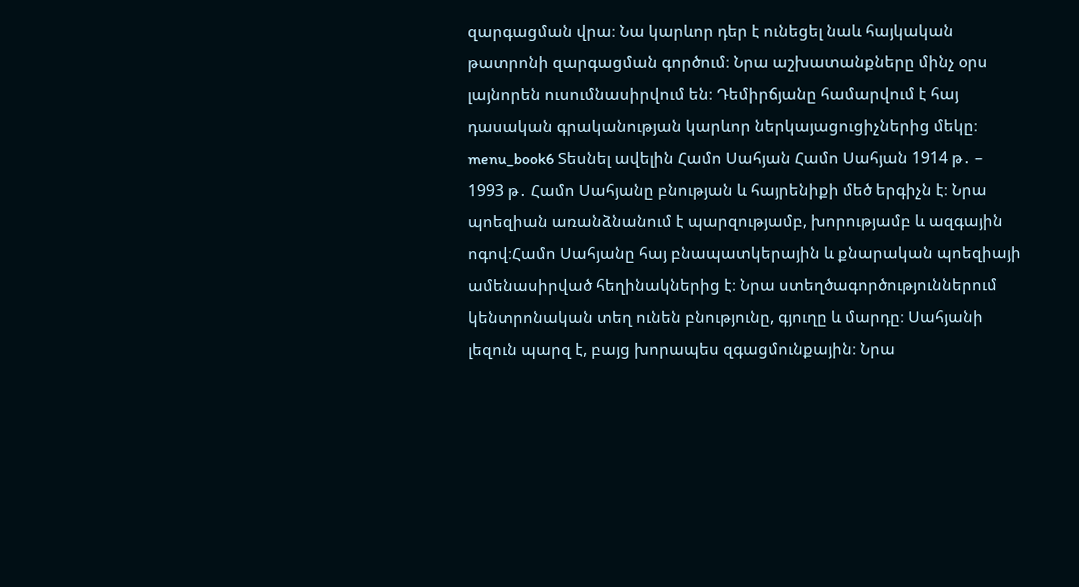զարգացման վրա։ Նա կարևոր դեր է ունեցել նաև հայկական թատրոնի զարգացման գործում։ Նրա աշխատանքները մինչ օրս լայնորեն ուսումնասիրվում են։ Դեմիրճյանը համարվում է հայ դասական գրականության կարևոր ներկայացուցիչներից մեկը։ menu_book6 Տեսնել ավելին Համո Սահյան Համո Սահյան 1914 թ․ – 1993 թ․ Համո Սահյանը բնության և հայրենիքի մեծ երգիչն է։ Նրա պոեզիան առանձնանում է պարզությամբ, խորությամբ և ազգային ոգով։Համո Սահյանը հայ բնապատկերային և քնարական պոեզիայի ամենասիրված հեղինակներից է։ Նրա ստեղծագործություններում կենտրոնական տեղ ունեն բնությունը, գյուղը և մարդը։ Սահյանի լեզուն պարզ է, բայց խորապես զգացմունքային։ Նրա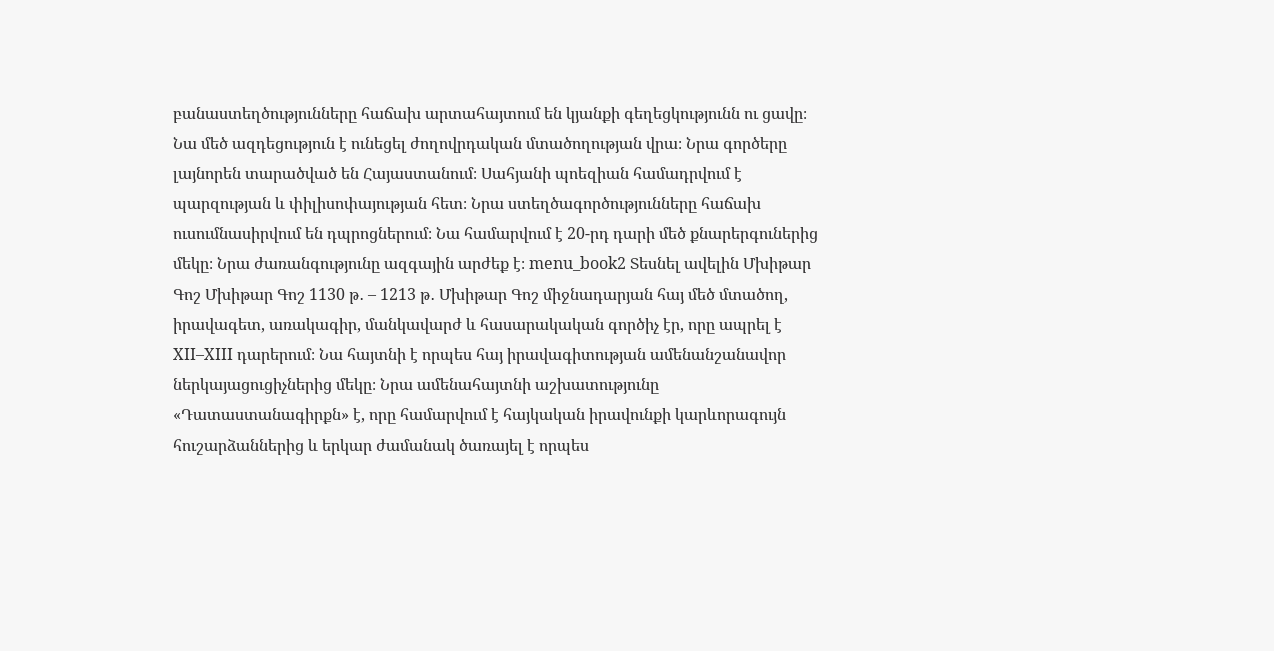բանաստեղծությունները հաճախ արտահայտում են կյանքի գեղեցկությունն ու ցավը։ Նա մեծ ազդեցություն է ունեցել ժողովրդական մտածողության վրա։ Նրա գործերը լայնորեն տարածված են Հայաստանում։ Սահյանի պոեզիան համադրվում է պարզության և փիլիսոփայության հետ։ Նրա ստեղծագործությունները հաճախ ուսումնասիրվում են դպրոցներում։ Նա համարվում է 20-րդ դարի մեծ քնարերգուներից մեկը։ Նրա ժառանգությունը ազգային արժեք է։ menu_book2 Տեսնել ավելին Մխիթար Գոշ Մխիթար Գոշ 1130 թ․ – 1213 թ․ Մխիթար Գոշ միջնադարյան հայ մեծ մտածող, իրավագետ, առակագիր, մանկավարժ և հասարակական գործիչ էր, որը ապրել է XII–XIII դարերում։ Նա հայտնի է որպես հայ իրավագիտության ամենանշանավոր ներկայացուցիչներից մեկը։ Նրա ամենահայտնի աշխատությունը «Դատաստանագիրքն» է, որը համարվում է հայկական իրավունքի կարևորագույն հուշարձաններից և երկար ժամանակ ծառայել է որպես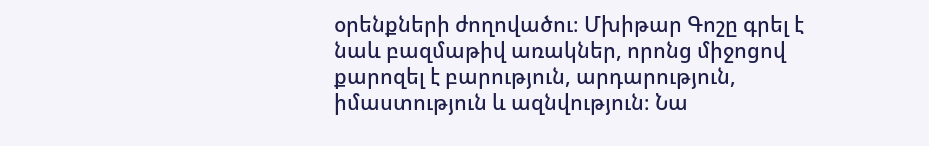օրենքների ժողովածու։ Մխիթար Գոշը գրել է նաև բազմաթիվ առակներ, որոնց միջոցով քարոզել է բարություն, արդարություն, իմաստություն և ազնվություն։ Նա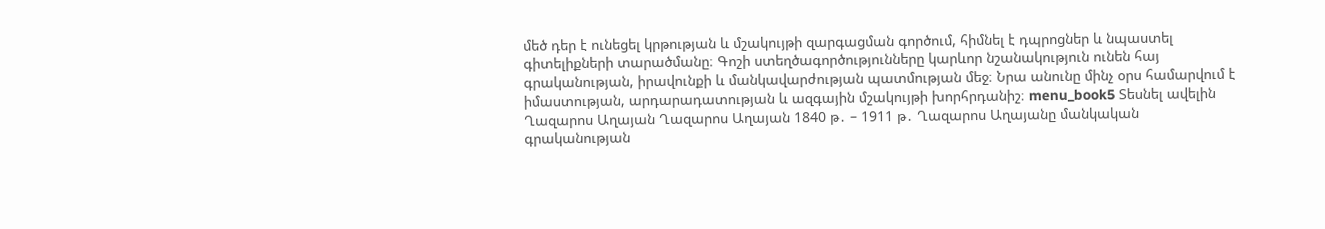մեծ դեր է ունեցել կրթության և մշակույթի զարգացման գործում, հիմնել է դպրոցներ և նպաստել գիտելիքների տարածմանը։ Գոշի ստեղծագործությունները կարևոր նշանակություն ունեն հայ գրականության, իրավունքի և մանկավարժության պատմության մեջ։ Նրա անունը մինչ օրս համարվում է իմաստության, արդարադատության և ազգային մշակույթի խորհրդանիշ։ menu_book5 Տեսնել ավելին Ղազարոս Աղայան Ղազարոս Աղայան 1840 թ․ – 1911 թ․ Ղազարոս Աղայանը մանկական գրականության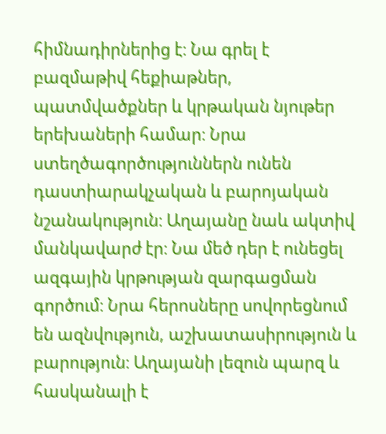հիմնադիրներից է։ Նա գրել է բազմաթիվ հեքիաթներ, պատմվածքներ և կրթական նյութեր երեխաների համար։ Նրա ստեղծագործություններն ունեն դաստիարակչական և բարոյական նշանակություն։ Աղայանը նաև ակտիվ մանկավարժ էր։ Նա մեծ դեր է ունեցել ազգային կրթության զարգացման գործում։ Նրա հերոսները սովորեցնում են ազնվություն, աշխատասիրություն և բարություն։ Աղայանի լեզուն պարզ և հասկանալի է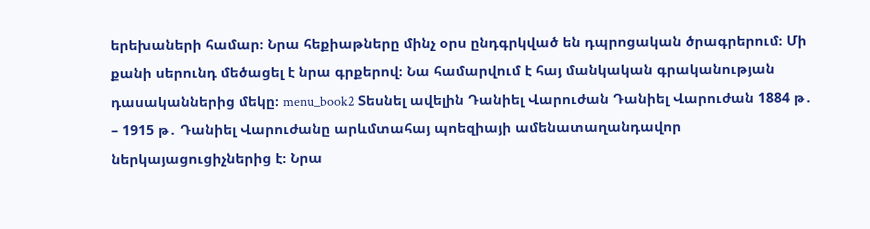երեխաների համար։ Նրա հեքիաթները մինչ օրս ընդգրկված են դպրոցական ծրագրերում։ Մի քանի սերունդ մեծացել է նրա գրքերով։ Նա համարվում է հայ մանկական գրականության դասականներից մեկը։ menu_book2 Տեսնել ավելին Դանիել Վարուժան Դանիել Վարուժան 1884 թ․ – 1915 թ․ Դանիել Վարուժանը արևմտահայ պոեզիայի ամենատաղանդավոր ներկայացուցիչներից է։ Նրա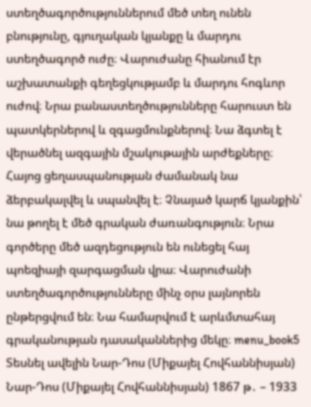ստեղծագործություններում մեծ տեղ ունեն բնությունը, գյուղական կյանքը և մարդու ստեղծագործ ուժը։ Վարուժանը հիանում էր աշխատանքի գեղեցկությամբ և մարդու հոգևոր ուժով։ Նրա բանաստեղծությունները հարուստ են պատկերներով և զգացմունքներով։ Նա ձգտել է վերածնել ազգային մշակութային արժեքները։ Հայոց ցեղասպանության ժամանակ նա ձերբակալվել և սպանվել է։ Չնայած կարճ կյանքին՝ նա թողել է մեծ գրական ժառանգություն։ Նրա գործերը մեծ ազդեցություն են ունեցել հայ պոեզիայի զարգացման վրա։ Վարուժանի ստեղծագործությունները մինչ օրս լայնորեն ընթերցվում են։ Նա համարվում է արևմտահայ գրականության դասականներից մեկը։ menu_book5 Տեսնել ավելին Նար-Դոս (Միքայել Հովհաննիսյան) Նար-Դոս (Միքայել Հովհաննիսյան) 1867 թ․ – 1933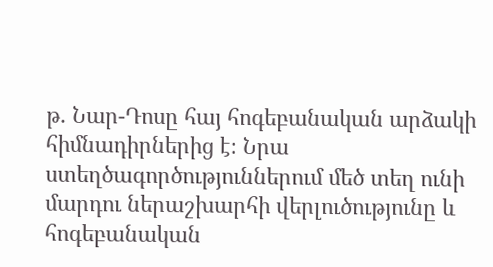թ․ Նար-Դոսը հայ հոգեբանական արձակի հիմնադիրներից է։ Նրա ստեղծագործություններում մեծ տեղ ունի մարդու ներաշխարհի վերլուծությունը և հոգեբանական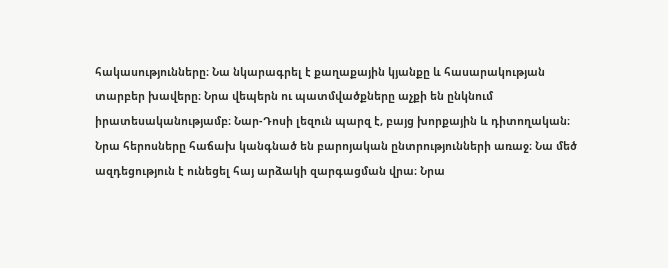հակասությունները։ Նա նկարագրել է քաղաքային կյանքը և հասարակության տարբեր խավերը։ Նրա վեպերն ու պատմվածքները աչքի են ընկնում իրատեսականությամբ։ Նար-Դոսի լեզուն պարզ է, բայց խորքային և դիտողական։ Նրա հերոսները հաճախ կանգնած են բարոյական ընտրությունների առաջ։ Նա մեծ ազդեցություն է ունեցել հայ արձակի զարգացման վրա։ Նրա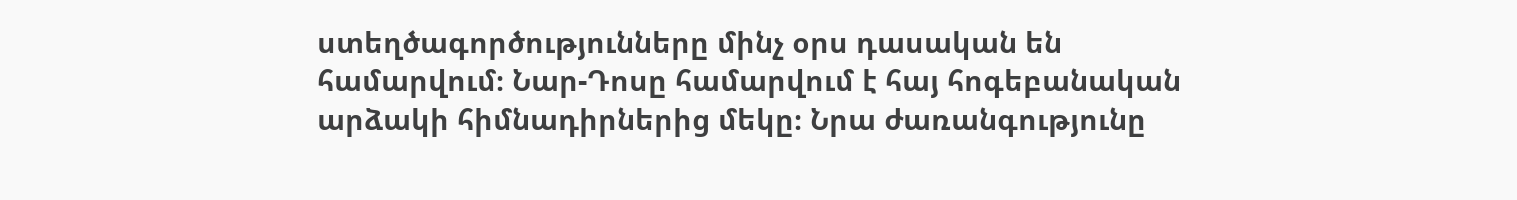ստեղծագործությունները մինչ օրս դասական են համարվում։ Նար-Դոսը համարվում է հայ հոգեբանական արձակի հիմնադիրներից մեկը։ Նրա ժառանգությունը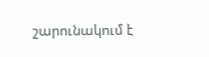շարունակում է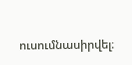ուսումնասիրվել։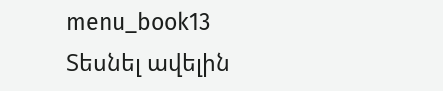menu_book13 Տեսնել ավելին